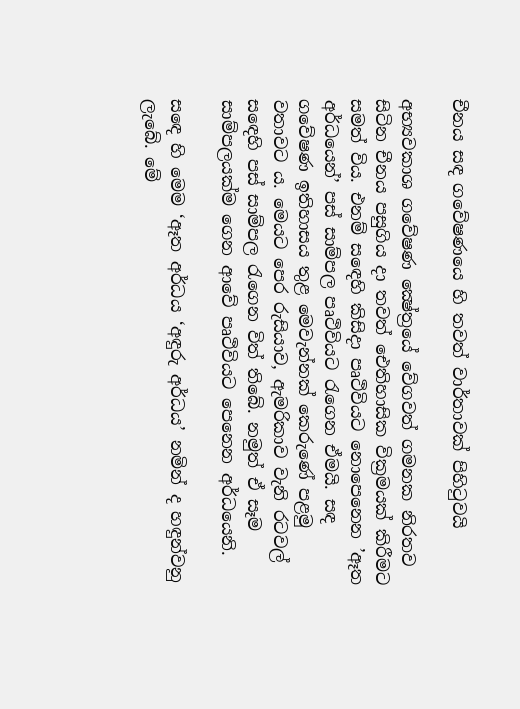චීනය සඳ ගවේෂණයෙ හි තවත් වාර්තාවක් පිහිටුවයි

අභ්‍යවකාශ ගවේෂණ ක්‍ෂේත්‍රයේ වේගවත් ගමනක නිරතව සිටින චීනය පසුගිය දා තවත් ඓතිහාසික වික්‍රමයක් කිරීමට සමත් විය. එනම් සඳෙහි කිසිදා පෘථිවියට නොපෙනෙන ’ඈත අර්ධයෙන්’ පස් සාම්පල පෘථිවියට රැගෙන ඒමයි. සඳ ගවේෂණ ඉතිහාසය තුළ මෙවැන්නක් කෙරුණේ පළමු වතාවට ය. මෙයට පෙර රුසියාව, ඇමරිකාව වැනි රටවල් සඳෙහි පස් සාම්පල රැගෙන විත් තිබේ. නමුත් ඒ සෑම සාම්පලයක්ම ගෙන ආවේ පෘථිවියට පෙනෙන අර්ධයෙනි.

සඳෙ හි මෙම ‘ඈත අර්ධය ‘අඳුරු අර්ධය’ නමින් ද හඳුන්වනු ලැබේ. මේ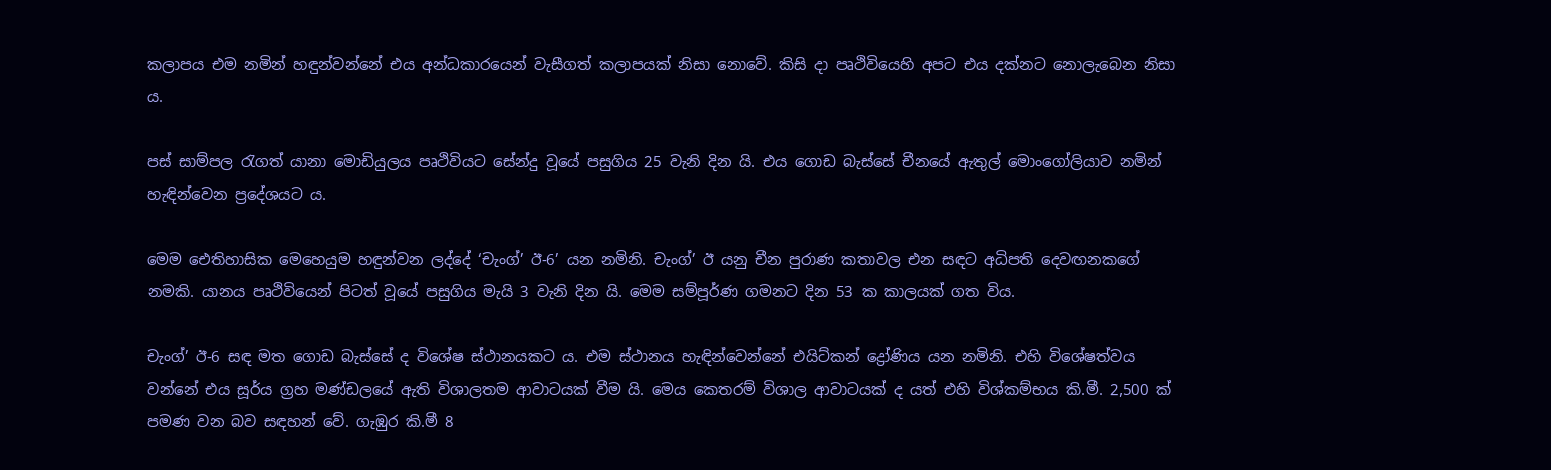කලාපය එම නමින් හඳුන්වන්නේ එය අන්ධකාරයෙන් වැසීගත් කලාපයක් නිසා නොවේ. කිසි දා පෘථිවියෙහි අපට එය දක්නට නොලැබෙන නිසා ය.

පස් සාම්පල රැගත් යානා මොඩියුලය පෘථිවියට සේන්දු වූයේ පසුගිය 25 වැනි දින යි. එය ගොඩ බැස්සේ චීනයේ ඇතුල් මොංගෝලියාව නමින් හැඳින්වෙන ප්‍රදේශයට ය.

මෙම ඓතිහාසික මෙහෙයුම හඳුන්වන ලද්දේ ‘චැංග්’ ඊ-6’ යන නමිනි. චැංග්’ ඊ යනු චීන පුරාණ කතාවල එන සඳට අධිපති දෙවඟනකගේ නමකි. යානය පෘථිවියෙන් පිටත් වූයේ පසුගිය මැයි 3 වැනි දින යි. මෙම සම්පූර්ණ ගමනට දින 53 ක කාලයක් ගත විය.

චැංග්’ ඊ-6 සඳ මත ගොඩ බැස්සේ ද විශේෂ ස්ථානයකට ය. එම ස්ථානය හැඳින්වෙන්නේ එයිට්කන් ද්‍රෝණිය යන නමිනි. එහි විශේෂත්වය වන්නේ එය සූර්ය ග්‍රහ මණ්ඩලයේ ඇති විශාලතම ආවාටයක් වීම යි. මෙය කෙතරම් විශාල ආවාටයක් ද යත් එහි විශ්කම්භය කි.මී. 2,500 ක් පමණ වන බව සඳහන් වේ. ගැඹුර කි.මී 8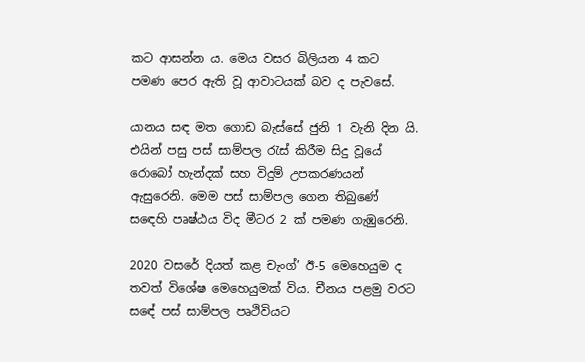කට ආසන්න ය. මෙය වසර බිලියන 4 කට පමණ පෙර ඇති වූ ආවාටයක් බව ද පැවසේ.

යානය සඳ මත ගොඩ බැස්සේ ජුනි 1 වැනි දින යි. එයින් පසු පස් සාම්පල රැස් කිරීම සිදු වූයේ රොබෝ හැන්දක් සහ විදුම් උපකරණයන් ඇසුරෙනි. මෙම පස් සාම්පල ගෙන තිබුණේ සඳෙහි පෘෂ්ඨය විද මීටර 2 ක් පමණ ගැඹුරෙනි.

2020 වසරේ දියත් කළ චැංග්’ ඊ-5 මෙහෙයුම ද තවත් විශේෂ මෙහෙයුමක් විය. චීනය පළමු වරට සඳේ පස් සාම්පල පෘථිවියට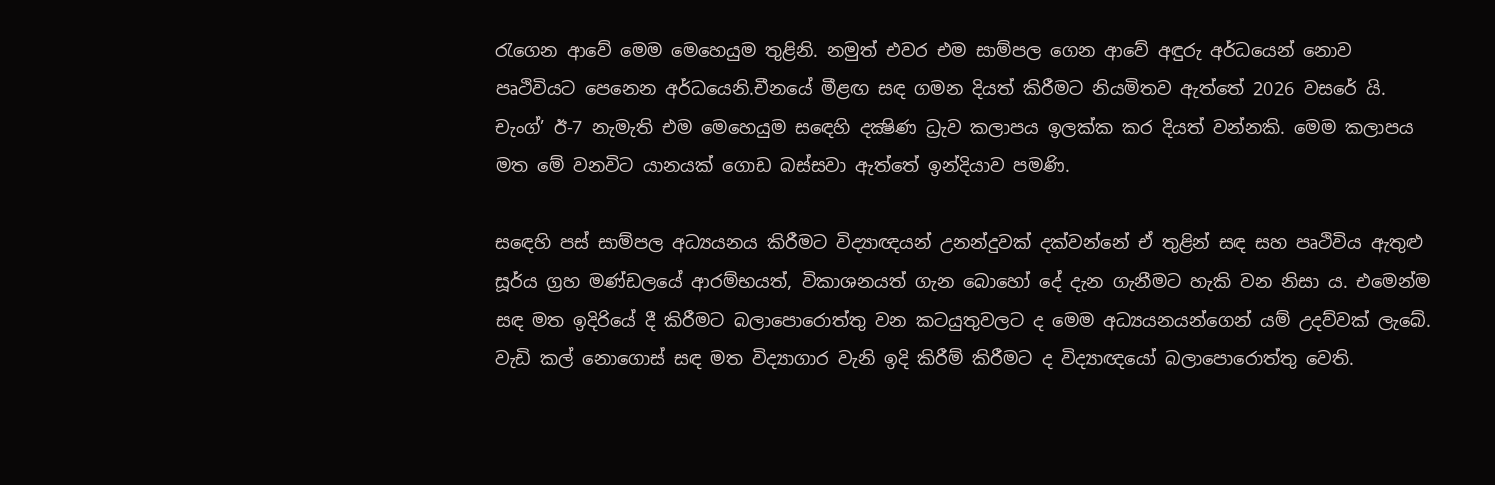රැගෙන ආවේ මෙම මෙහෙයුම තුළිනි. නමුත් එවර එම සාම්පල ගෙන ආවේ අඳුරු අර්ධයෙන් නොව පෘථිවියට පෙනෙන අර්ධයෙනි.චීනයේ මීළඟ සඳ ගමන දියත් කිරීමට නියමිතව ඇත්තේ 2026 වසරේ යි. චැංග්’ ඊ-7 නැමැති එම මෙහෙයුම සඳෙහි දක්‍ෂිණ ධ්‍රැව කලාපය ඉලක්ක කර දියත් වන්නකි. මෙම කලාපය මත මේ වනවිට යානයක් ගොඩ බස්සවා ඇත්තේ ඉන්දියාව පමණි.

සඳෙහි පස් සාම්පල අධ්‍යයනය කිරීමට විද්‍යාඥයන් උනන්දුවක් දක්වන්නේ ඒ තුළින් සඳ සහ පෘථිවිය ඇතුළු සූර්ය ග්‍රහ මණ්ඩලයේ ආරම්භයත්, විකාශනයත් ගැන බොහෝ දේ දැන ගැනීමට හැකි වන නිසා ය. එමෙන්ම සඳ මත ඉදිරියේ දී කිරීමට බලාපොරොත්තු වන කටයුතුවලට ද මෙම අධ්‍යයනයන්ගෙන් යම් උදව්වක් ලැබේ. වැඩි කල් නොගොස් සඳ මත විද්‍යාගාර වැනි ඉදි කිරීම් කිරීමට ද විද්‍යාඥයෝ බලාපොරොත්තු වෙති.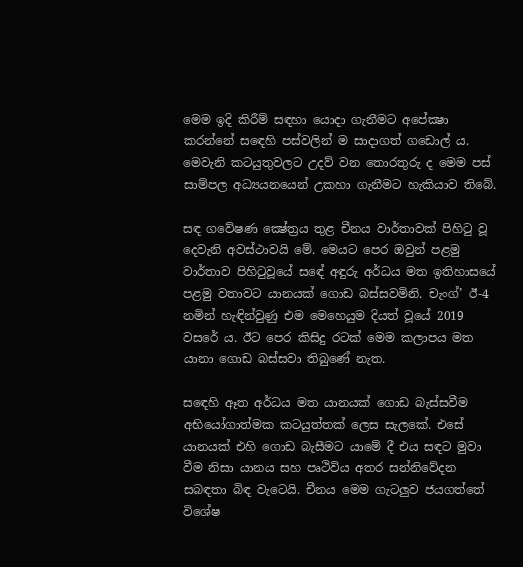මෙම ඉදි කිරීම් සඳහා යොදා ගැනීමට අපේක්‍ෂා කරන්නේ සඳෙහි පස්වලින් ම සාදාගත් ගඩොල් ය. මෙවැනි කටයුතුවලට උදව් වන තොරතුරු ද මෙම පස් සාම්පල අධ්‍යයනයෙන් උකහා ගැනීමට හැකියාව තිබේ.

සඳ ගවේෂණ ක්‍ෂේත්‍රය තුළ චීනය වාර්තාවක් පිහිටු වූ දෙවැනි අවස්ථාවයි මේ. මෙයට පෙර ඔවුන් පළමු වාර්තාව පිහිටුවූයේ සඳේ අඳුරු අර්ධය මත ඉතිහාසයේ පළමු වතාවට යානයක් ගොඩ බස්සවමිනි. චැංග්’ ඊ-4 නමින් හැඳින්වුණු එම මෙහෙයුම දියත් වූයේ 2019 වසරේ ය. ඊට පෙර කිසිදු රටක් මෙම කලාපය මත යානා ගොඩ බස්සවා තිබුණේ නැත.

සඳෙහි ඈත අර්ධය මත යානයක් ගොඩ බැස්සවීම අභියෝගාත්මක කටයුත්තක් ලෙස සැලකේ. එසේ යානයක් එහි ගොඩ බැසීමට යාමේ දී එය සඳට මුවා වීම නිසා යානය සහ පෘථිවිය අතර සන්නිවේදන සබඳතා බිඳ වැටෙයි. චීනය මෙම ගැටලුව ජයගත්තේ විශේෂ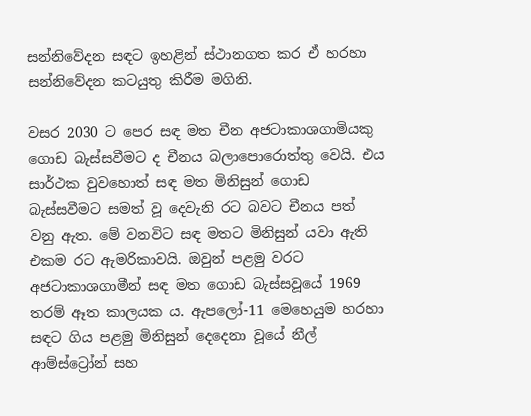සන්නිවේදන සඳට ඉහළින් ස්ථානගත කර ඒ හරහා සන්නිවේදන කටයුතු කිරීම මගිනි.

වසර 2030 ට පෙර සඳ මත චීන අජටාකාශගාමියකු ගොඩ බැස්සවීමට ද චීනය බලාපොරොත්තු වෙයි. එය සාර්ථක වුවහොත් සඳ මත මිනිසුන් ගොඩ බැස්සවීමට සමත් වූ දෙවැනි රට බවට චීනය පත් වනු ඇත. මේ වනවිට සඳ මතට මිනිසුන් යවා ඇති එකම රට ඇමරිකාවයි. ඔවුන් පළමු වරට අජටාකාශගාමීන් සඳ මත ගොඩ බැස්සවූයේ 1969 තරම් ඈත කාලයක ය. ඇපලෝ-11 මෙහෙයුම හරහා සඳට ගිය පළමු මිනිසුන් දෙදෙනා වූයේ නීල් ආම්ස්ට්‍රෝන් සහ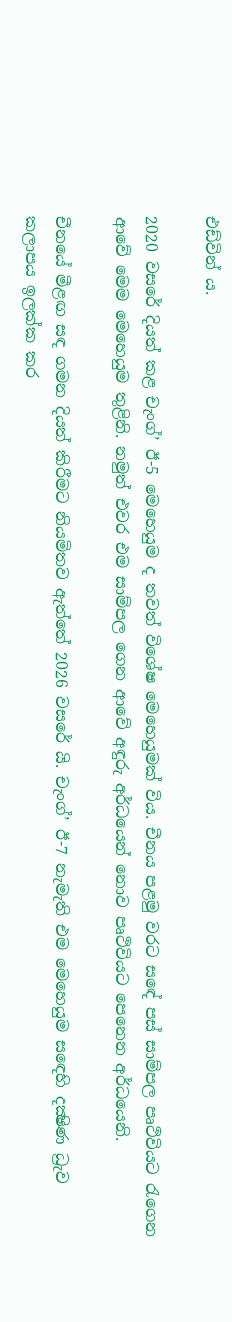එඩ්වින් ය.

2020 වසරේ දියත් කළ චැංග්’ ඊ-5 මෙහෙයුම ද තවත් විශේෂ මෙහෙයුමක් විය. චීනය පළමු වරට සඳේ පස් සාම්පල පෘථිවියට රැගෙන ආවේ මෙම මෙහෙයුම තුළිනි. නමුත් එවර එම සාම්පල ගෙන ආවේ අඳුරු අර්ධයෙන් නොව පෘථිවියට පෙනෙන අර්ධයෙනි.

චීනයේ මීළඟ සඳ ගමන දියත් කිරීමට නියමිතව ඇත්තේ 2026 වසරේ යි. චැංග්’ ඊ-7 නැමැති එම මෙහෙයුම සඳෙහි දක්‍ෂිණ ධ්‍රැව කලාපය ඉලක්ක කර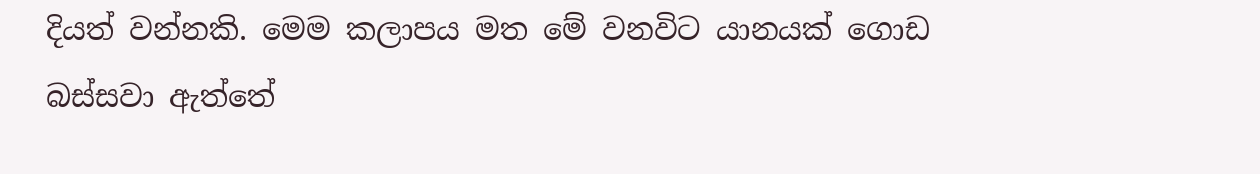දියත් වන්නකි. මෙම කලාපය මත මේ වනවිට යානයක් ගොඩ බස්සවා ඇත්තේ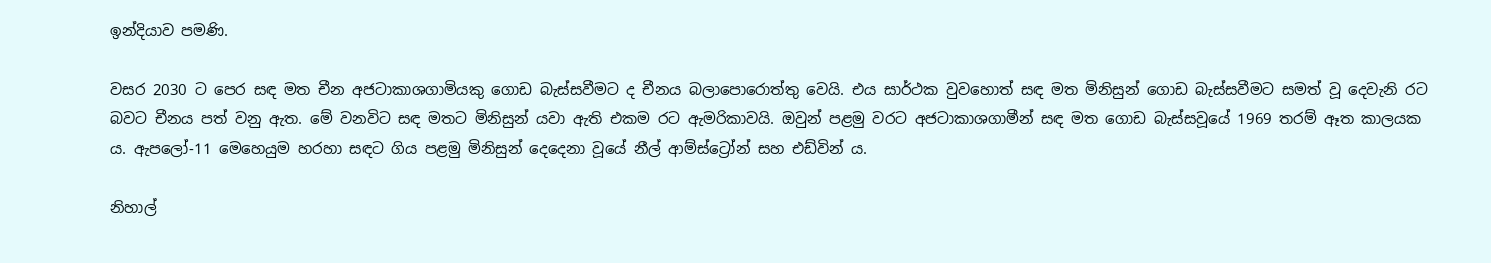ඉන්දියාව පමණි.

වසර 2030 ට පෙර සඳ මත චීන අජටාකාශගාමියකු ගොඩ බැස්සවීමට ද චීනය බලාපොරොත්තු වෙයි. එය සාර්ථක වුවහොත් සඳ මත මිනිසුන් ගොඩ බැස්සවීමට සමත් වූ දෙවැනි රට බවට චීනය පත් වනු ඇත. මේ වනවිට සඳ මතට මිනිසුන් යවා ඇති එකම රට ඇමරිකාවයි. ඔවුන් පළමු වරට අජටාකාශගාමීන් සඳ මත ගොඩ බැස්සවූයේ 1969 තරම් ඈත කාලයක ය. ඇපලෝ-11 මෙහෙයුම හරහා සඳට ගිය පළමු මිනිසුන් දෙදෙනා වූයේ නීල් ආම්ස්ට්‍රෝන් සහ එඩ්වින් ය.

නිහාල්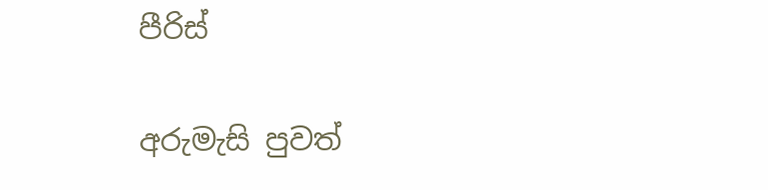පීරිස්

අරුමැසි පුවත්